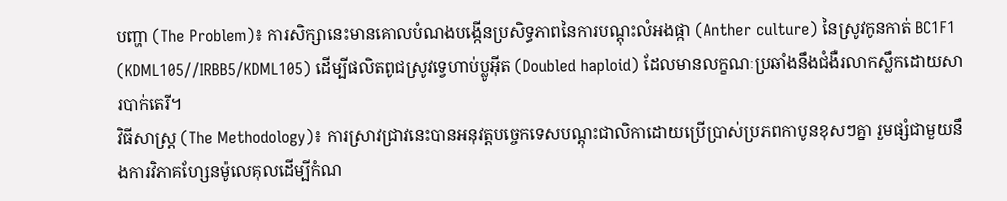បញ្ហា (The Problem)៖ ការសិក្សានេះមានគោលបំណងបង្កើនប្រសិទ្ធភាពនៃការបណ្តុះលំអងផ្កា (Anther culture) នៃស្រូវកូនកាត់ BC1F1 (KDML105//IRBB5/KDML105) ដើម្បីផលិតពូជស្រូវទ្វេហាប់ប្លូអ៊ីត (Doubled haploid) ដែលមានលក្ខណៈប្រឆាំងនឹងជំងឺរលាកស្លឹកដោយសារបាក់តេរី។
វិធីសាស្ត្រ (The Methodology)៖ ការស្រាវជ្រាវនេះបានអនុវត្តបច្ចេកទេសបណ្តុះជាលិកាដោយប្រើប្រាស់ប្រភពកាបូនខុសៗគ្នា រួមផ្សំជាមួយនឹងការវិភាគហ្សែនម៉ូលេគុលដើម្បីកំណ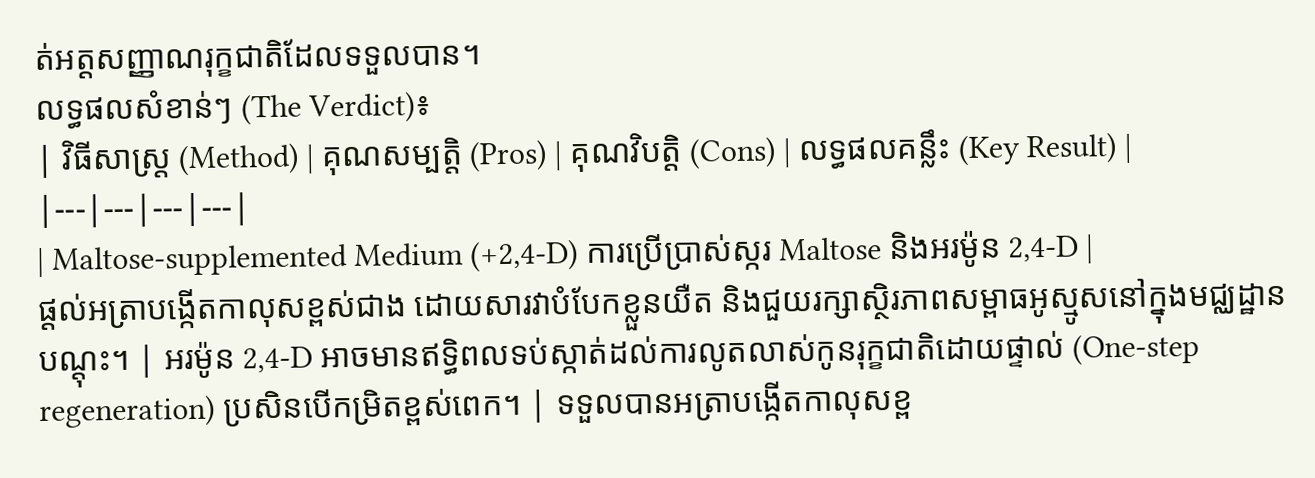ត់អត្តសញ្ញាណរុក្ខជាតិដែលទទួលបាន។
លទ្ធផលសំខាន់ៗ (The Verdict)៖
| វិធីសាស្ត្រ (Method) | គុណសម្បត្តិ (Pros) | គុណវិបត្តិ (Cons) | លទ្ធផលគន្លឹះ (Key Result) |
|---|---|---|---|
| Maltose-supplemented Medium (+2,4-D) ការប្រើប្រាស់ស្ករ Maltose និងអរម៉ូន 2,4-D |
ផ្តល់អត្រាបង្កើតកាលុសខ្ពស់ជាង ដោយសារវាបំបែកខ្លួនយឺត និងជួយរក្សាស្ថិរភាពសម្ពាធអូស្មូសនៅក្នុងមជ្ឈដ្ឋានបណ្តុះ។ | អរម៉ូន 2,4-D អាចមានឥទ្ធិពលទប់ស្កាត់ដល់ការលូតលាស់កូនរុក្ខជាតិដោយផ្ទាល់ (One-step regeneration) ប្រសិនបើកម្រិតខ្ពស់ពេក។ | ទទួលបានអត្រាបង្កើតកាលុសខ្ព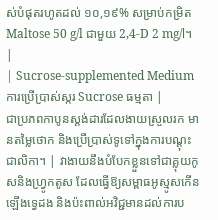ស់បំផុតរហូតដល់ ១០,១៩% សម្រាប់កម្រិត Maltose 50 g/l ជាមួយ 2,4-D 2 mg/l។ |
| Sucrose-supplemented Medium ការប្រើប្រាស់ស្ករ Sucrose ធម្មតា |
ជាប្រភពកាបូនស្តង់ដារដែលងាយស្រួលរក មានតម្លៃថោក និងប្រើប្រាស់ទូទៅក្នុងការបណ្តុះជាលិកា។ | វាងាយនឹងបំបែកខ្លួនទៅជាគ្លុយកូសនិងហ្វ្រូកតូស ដែលធ្វើឱ្យសម្ពាធអូស្មូសកើនឡើងទ្វេដង និងប៉ះពាល់អវិជ្ជមានដល់ការប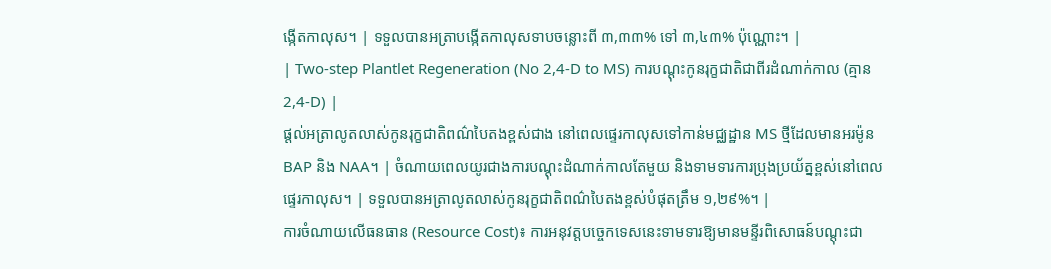ង្កើតកាលុស។ | ទទួលបានអត្រាបង្កើតកាលុសទាបចន្លោះពី ៣,៣៣% ទៅ ៣,៤៣% ប៉ុណ្ណោះ។ |
| Two-step Plantlet Regeneration (No 2,4-D to MS) ការបណ្តុះកូនរុក្ខជាតិជាពីរដំណាក់កាល (គ្មាន 2,4-D) |
ផ្តល់អត្រាលូតលាស់កូនរុក្ខជាតិពណ៌បៃតងខ្ពស់ជាង នៅពេលផ្ទេរកាលុសទៅកាន់មជ្ឈដ្ឋាន MS ថ្មីដែលមានអរម៉ូន BAP និង NAA។ | ចំណាយពេលយូរជាងការបណ្តុះដំណាក់កាលតែមួយ និងទាមទារការប្រុងប្រយ័ត្នខ្ពស់នៅពេលផ្ទេរកាលុស។ | ទទួលបានអត្រាលូតលាស់កូនរុក្ខជាតិពណ៌បៃតងខ្ពស់បំផុតត្រឹម ១,២៩%។ |
ការចំណាយលើធនធាន (Resource Cost)៖ ការអនុវត្តបច្ចេកទេសនេះទាមទារឱ្យមានមន្ទីរពិសោធន៍បណ្តុះជា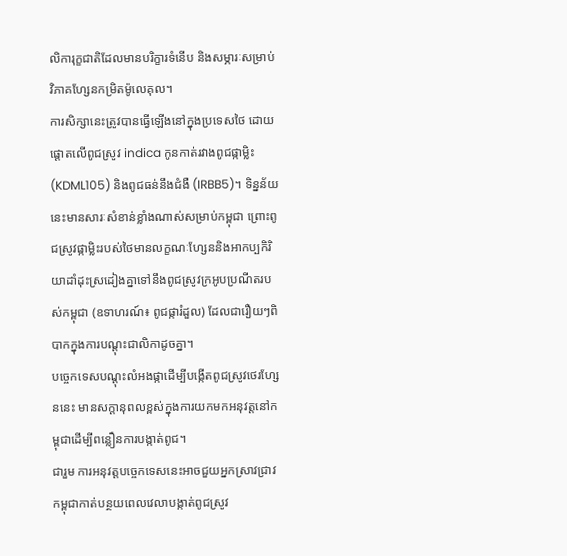លិការុក្ខជាតិដែលមានបរិក្ខារទំនើប និងសម្ភារៈសម្រាប់វិភាគហ្សែនកម្រិតម៉ូលេគុល។
ការសិក្សានេះត្រូវបានធ្វើឡើងនៅក្នុងប្រទេសថៃ ដោយផ្តោតលើពូជស្រូវ indica កូនកាត់រវាងពូជផ្កាម្លិះ (KDML105) និងពូជធន់នឹងជំងឺ (IRBB5)។ ទិន្នន័យនេះមានសារៈសំខាន់ខ្លាំងណាស់សម្រាប់កម្ពុជា ព្រោះពូជស្រូវផ្កាម្លិះរបស់ថៃមានលក្ខណៈហ្សែននិងអាកប្បកិរិយាដាំដុះស្រដៀងគ្នាទៅនឹងពូជស្រូវក្រអូបប្រណីតរបស់កម្ពុជា (ឧទាហរណ៍៖ ពូជផ្ការំដួល) ដែលជារឿយៗពិបាកក្នុងការបណ្តុះជាលិកាដូចគ្នា។
បច្ចេកទេសបណ្តុះលំអងផ្កាដើម្បីបង្កើតពូជស្រូវថេរហ្សែននេះ មានសក្តានុពលខ្ពស់ក្នុងការយកមកអនុវត្តនៅកម្ពុជាដើម្បីពន្លឿនការបង្កាត់ពូជ។
ជារួម ការអនុវត្តបច្ចេកទេសនេះអាចជួយអ្នកស្រាវជ្រាវកម្ពុជាកាត់បន្ថយពេលវេលាបង្កាត់ពូជស្រូវ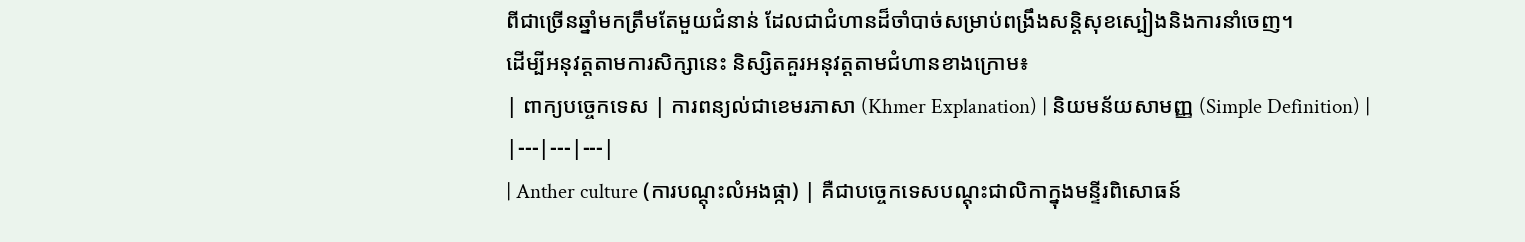ពីជាច្រើនឆ្នាំមកត្រឹមតែមួយជំនាន់ ដែលជាជំហានដ៏ចាំបាច់សម្រាប់ពង្រឹងសន្តិសុខស្បៀងនិងការនាំចេញ។
ដើម្បីអនុវត្តតាមការសិក្សានេះ និស្សិតគួរអនុវត្តតាមជំហានខាងក្រោម៖
| ពាក្យបច្ចេកទេស | ការពន្យល់ជាខេមរភាសា (Khmer Explanation) | និយមន័យសាមញ្ញ (Simple Definition) |
|---|---|---|
| Anther culture (ការបណ្តុះលំអងផ្កា) | គឺជាបច្ចេកទេសបណ្តុះជាលិកាក្នុងមន្ទីរពិសោធន៍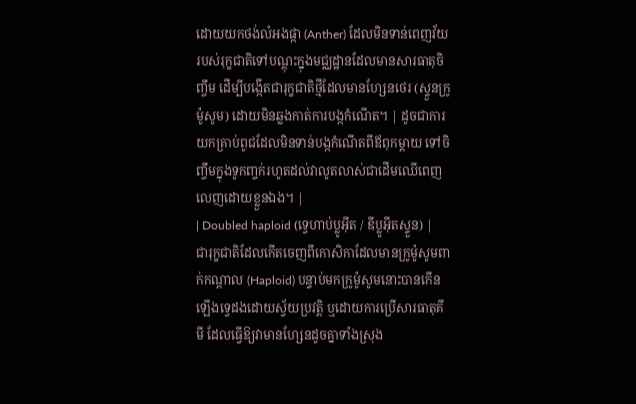ដោយយកថង់លំអងផ្កា (Anther) ដែលមិនទាន់ពេញវ័យរបស់រុក្ខជាតិទៅបណ្តុះក្នុងមជ្ឈដ្ឋានដែលមានសារធាតុចិញ្ចឹម ដើម្បីបង្កើតជារុក្ខជាតិថ្មីដែលមានហ្សែនថេរ (ស្ទួនក្រូម៉ូសូម) ដោយមិនឆ្លងកាត់ការបង្កកំណើត។ | ដូចជាការយកគ្រាប់ពូជដែលមិនទាន់បង្កកំណើតពីឪពុកម្តាយ ទៅចិញ្ចឹមក្នុងទូកញ្ចក់រហូតដល់វាលូតលាស់ជាដើមឈើពេញលេញដោយខ្លួនឯង។ |
| Doubled haploid (ទ្វេហាប់ប្លូអ៊ីត / ឌីប្លូអ៊ីតស្ទួន) | ជារុក្ខជាតិដែលកើតចេញពីកោសិកាដែលមានក្រូម៉ូសូមពាក់កណ្តាល (Haploid) បន្ទាប់មកក្រូម៉ូសូមនោះបានកើនឡើងទ្វេដងដោយស្វ័យប្រវត្តិ ឬដោយការប្រើសារធាតុគីមី ដែលធ្វើឱ្យវាមានហ្សែនដូចគ្នាទាំងស្រុង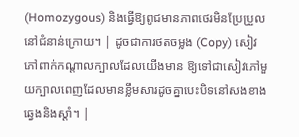(Homozygous) និងធ្វើឱ្យពូជមានភាពថេរមិនប្រែប្រួលនៅជំនាន់ក្រោយ។ | ដូចជាការថតចម្លង (Copy) សៀវភៅពាក់កណ្តាលក្បាលដែលយើងមាន ឱ្យទៅជាសៀវភៅមួយក្បាលពេញដែលមានខ្លឹមសារដូចគ្នាបេះបិទនៅសងខាងឆ្វេងនិងស្តាំ។ |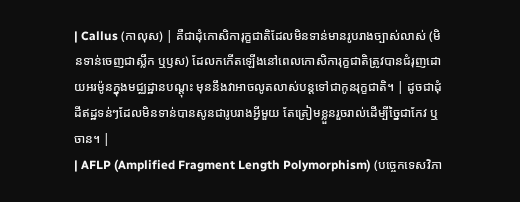| Callus (កាលុស) | គឺជាដុំកោសិការុក្ខជាតិដែលមិនទាន់មានរូបរាងច្បាស់លាស់ (មិនទាន់ចេញជាស្លឹក ឬឫស) ដែលកកើតឡើងនៅពេលកោសិការុក្ខជាតិត្រូវបានជំរុញដោយអរម៉ូនក្នុងមជ្ឈដ្ឋានបណ្តុះ មុននឹងវាអាចលូតលាស់បន្តទៅជាកូនរុក្ខជាតិ។ | ដូចជាដុំដីឥដ្ឋទន់ៗដែលមិនទាន់បានសូនជារូបរាងអ្វីមួយ តែត្រៀមខ្លួនរួចរាល់ដើម្បីច្នៃជាកែវ ឬចាន។ |
| AFLP (Amplified Fragment Length Polymorphism) (បច្ចេកទេសវិភា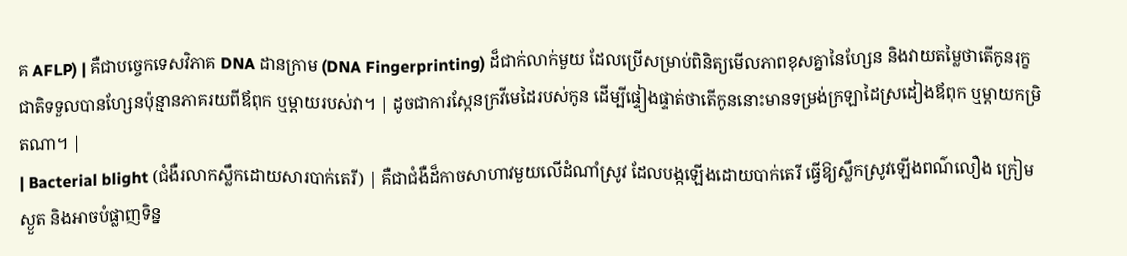គ AFLP) | គឺជាបច្ចេកទេសវិភាគ DNA ដានក្រាម (DNA Fingerprinting) ដ៏ជាក់លាក់មួយ ដែលប្រើសម្រាប់ពិនិត្យមើលភាពខុសគ្នានៃហ្សែន និងវាយតម្លៃថាតើកូនរុក្ខជាតិទទួលបានហ្សែនប៉ុន្មានភាគរយពីឪពុក ឬម្តាយរបស់វា។ | ដូចជាការស្កែនក្រវីមេដៃរបស់កូន ដើម្បីផ្ទៀងផ្ទាត់ថាតើកូននោះមានទម្រង់ក្រឡាដៃស្រដៀងឪពុក ឬម្តាយកម្រិតណា។ |
| Bacterial blight (ជំងឺរលាកស្លឹកដោយសារបាក់តេរី) | គឺជាជំងឺដ៏កាចសាហាវមួយលើដំណាំស្រូវ ដែលបង្កឡើងដោយបាក់តេរី ធ្វើឱ្យស្លឹកស្រូវឡើងពណ៌លឿង ក្រៀមស្ងួត និងអាចបំផ្លាញទិន្ន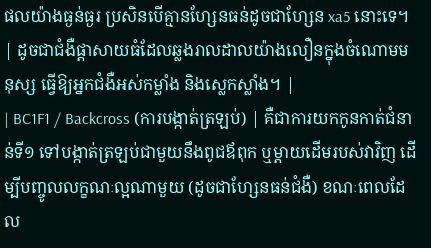ផលយ៉ាងធ្ងន់ធ្ងរ ប្រសិនបើគ្មានហ្សែនធន់ដូចជាហ្សែន xa5 នោះទេ។ | ដូចជាជំងឺផ្តាសាយធំដែលឆ្លងរាលដាលយ៉ាងលឿនក្នុងចំណោមមនុស្ស ធ្វើឱ្យអ្នកជំងឺអស់កម្លាំង និងស្លេកស្លាំង។ |
| BC1F1 / Backcross (ការបង្កាត់ត្រឡប់) | គឺជាការយកកូនកាត់ជំនាន់ទី១ ទៅបង្កាត់ត្រឡប់ជាមួយនឹងពូជឪពុក ឬម្តាយដើមរបស់វាវិញ ដើម្បីបញ្ចូលលក្ខណៈល្អណាមួយ (ដូចជាហ្សែនធន់ជំងឺ) ខណៈពេលដែល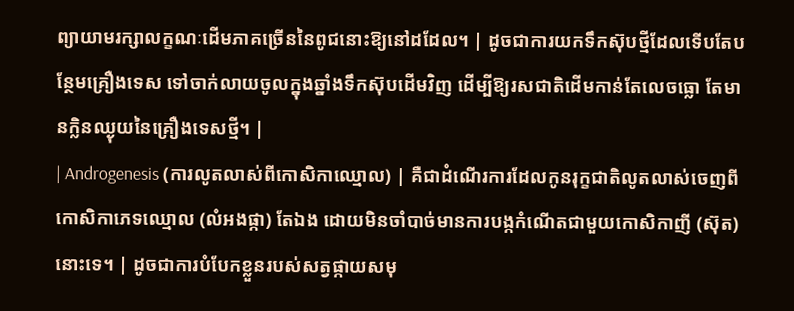ព្យាយាមរក្សាលក្ខណៈដើមភាគច្រើននៃពូជនោះឱ្យនៅដដែល។ | ដូចជាការយកទឹកស៊ុបថ្មីដែលទើបតែបន្ថែមគ្រឿងទេស ទៅចាក់លាយចូលក្នុងឆ្នាំងទឹកស៊ុបដើមវិញ ដើម្បីឱ្យរសជាតិដើមកាន់តែលេចធ្លោ តែមានក្លិនឈ្ងុយនៃគ្រឿងទេសថ្មី។ |
| Androgenesis (ការលូតលាស់ពីកោសិកាឈ្មោល) | គឺជាដំណើរការដែលកូនរុក្ខជាតិលូតលាស់ចេញពីកោសិកាភេទឈ្មោល (លំអងផ្កា) តែឯង ដោយមិនចាំបាច់មានការបង្កកំណើតជាមួយកោសិកាញី (ស៊ុត) នោះទេ។ | ដូចជាការបំបែកខ្លួនរបស់សត្វផ្កាយសមុ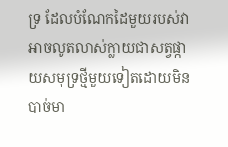ទ្រ ដែលបំណែកដៃមួយរបស់វាអាចលូតលាស់ក្លាយជាសត្វផ្កាយសមុទ្រថ្មីមួយទៀតដោយមិនបាច់មា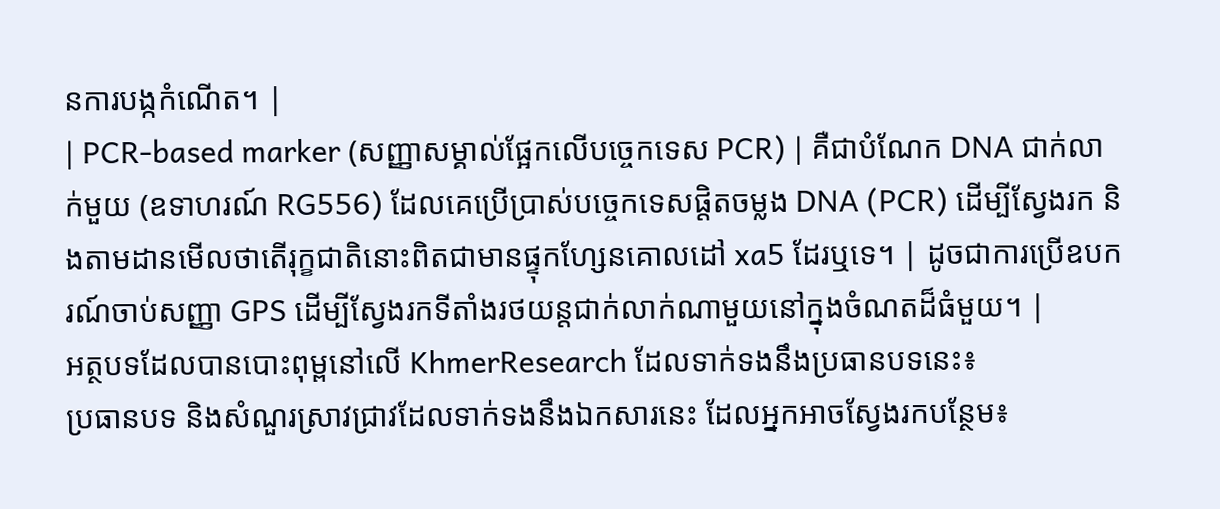នការបង្កកំណើត។ |
| PCR-based marker (សញ្ញាសម្គាល់ផ្អែកលើបច្ចេកទេស PCR) | គឺជាបំណែក DNA ជាក់លាក់មួយ (ឧទាហរណ៍ RG556) ដែលគេប្រើប្រាស់បច្ចេកទេសផ្តិតចម្លង DNA (PCR) ដើម្បីស្វែងរក និងតាមដានមើលថាតើរុក្ខជាតិនោះពិតជាមានផ្ទុកហ្សែនគោលដៅ xa5 ដែរឬទេ។ | ដូចជាការប្រើឧបករណ៍ចាប់សញ្ញា GPS ដើម្បីស្វែងរកទីតាំងរថយន្តជាក់លាក់ណាមួយនៅក្នុងចំណតដ៏ធំមួយ។ |
អត្ថបទដែលបានបោះពុម្ពនៅលើ KhmerResearch ដែលទាក់ទងនឹងប្រធានបទនេះ៖
ប្រធានបទ និងសំណួរស្រាវជ្រាវដែលទាក់ទងនឹងឯកសារនេះ ដែលអ្នកអាចស្វែងរកបន្ថែម៖